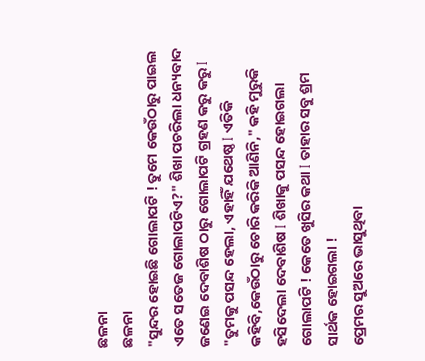ଛଳନା
ଛଳନା
"ସୁନ୍ଦର ହୋଇଛି ଗୋଲାପଟି ! ତୁମେ କେଉଁଠାରୁ ପାଇଲ ଏତେ ସତେଜ ଗୋଲାପଟିଏ?" ଶିଖା ପଚରିଲା ଧନ୍ୟବାଦ ଜଣେଇ ଦେବାଶିଷ ଠାରୁ ଗୋଲାପଟି ଗ୍ରହଣ କରୁ କରୁ I
"ତୁମକୁ ପସନ୍ଦ ହେଲା, ଏହାହିଁ ଯଥେଷ୍ଠ I ଏତିକି କହିବି,କେଉଁଠାରୁ ଚୋରି କରିକି ଆଣିନି," କହି ମୁରୁକି ହସିଦେଲା ଦେବାଶିଷ I ଶିଖାକୁ ପସନ୍ଦ ହୋଇଗଲା ଗୋଲାପଟି ! କେତେ ଖୁସିର କଥା I ତାହାର ସବୁ ଶ୍ରମ ସାର୍ଥକ ହୋଇଗଲା !
ପ୍ରେମର ସୁଅରେ ଭାସୁଥିବା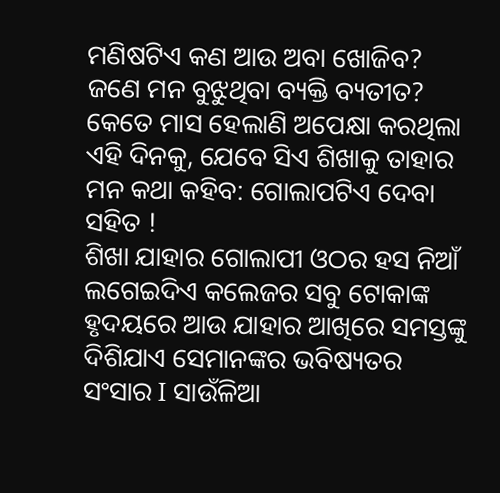ମଣିଷଟିଏ କଣ ଆଉ ଅବା ଖୋଜିବ? ଜଣେ ମନ ବୁଝୁଥିବା ବ୍ୟକ୍ତି ବ୍ୟତୀତ? କେତେ ମାସ ହେଲାଣି ଅପେକ୍ଷା କରଥିଲା ଏହି ଦିନକୁ, ଯେବେ ସିଏ ଶିଖାକୁ ତାହାର ମନ କଥା କହିବ: ଗୋଲାପଟିଏ ଦେବା ସହିତ !
ଶିଖା ଯାହାର ଗୋଲାପୀ ଓଠର ହସ ନିଆଁ ଲଗେଇଦିଏ କଲେଜର ସବୁ ଟୋକାଙ୍କ ହୃଦୟରେ ଆଉ ଯାହାର ଆଖିରେ ସମସ୍ତଙ୍କୁ ଦିଶିଯାଏ ସେମାନଙ୍କର ଭବିଷ୍ୟତର ସଂସାର I ସାଉଁଳିଆ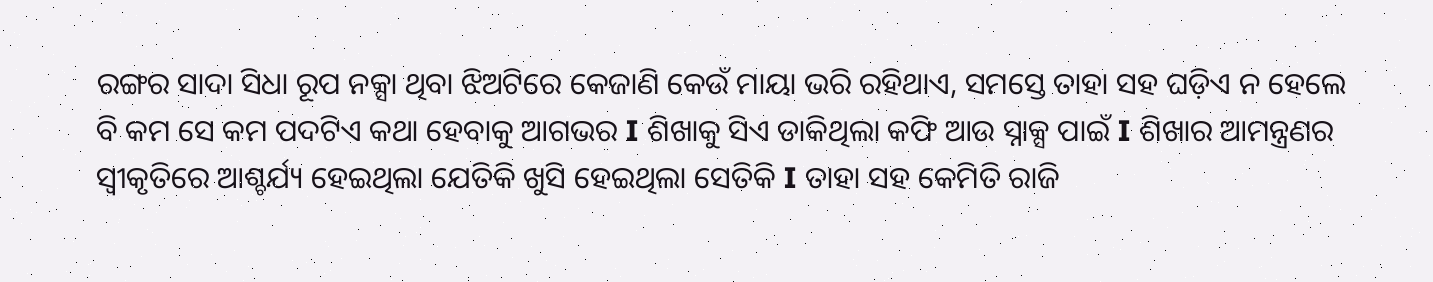ରଙ୍ଗର ସାଦା ସିଧା ରୂପ ନକ୍ସା ଥିବା ଝିଅଟିରେ କେଜାଣି କେଉଁ ମାୟା ଭରି ରହିଥାଏ, ସମସ୍ତେ ତାହା ସହ ଘଡ଼ିଏ ନ ହେଲେ ବି କମ ସେ କମ ପଦଟିଏ କଥା ହେବାକୁ ଆଗଭର I ଶିଖାକୁ ସିଏ ଡାକିଥିଲା କଫି ଆଉ ସ୍ନାକ୍ସ ପାଇଁ I ଶିଖାର ଆମନ୍ତ୍ରଣର ସ୍ବୀକୃତିରେ ଆଶ୍ଚର୍ଯ୍ୟ ହେଇଥିଲା ଯେତିକି ଖୁସି ହେଇଥିଲା ସେତିକି I ତାହା ସହ କେମିତି ରାଜି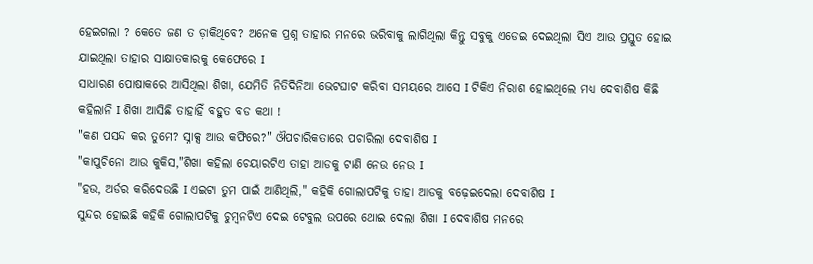ହେଇଗଲା ? କେତେ ଜଣ ତ ଡ଼ାକିଥିବେ? ଅନେକ ପ୍ରଶ୍ନ ତାହାର ମନରେ ଭରିବାକୁ ଲାଗିଥିଲା କିନ୍ତୁ ସବୁକୁ ଏଡେଇ ଦେଇଥିଲା ସିଏ ଆଉ ପ୍ରସ୍ତୁତ ହୋଇ ଯାଇଥିଲା ତାହାର ସାକ୍ଷାତକାରକୁ କେଫେରେ I
ସାଧାରଣ ପୋଷାକରେ ଆସିଥିଲା ଶିଖା, ଯେମିତି ନିତିଦିନିଆ ଭେଟଘାଟ କରିବା ସମୟରେ ଆସେ I ଟିକିଏ ନିରାଶ ହୋଇଥିଲେ ମଧ୍ୟ ଦେବାଶିଷ କିଛି କହିଲାନି I ଶିଖା ଆସିଛି ତାହାହିଁ ବହୁତ ବଡ କଥା !
"କଣ ପସନ୍ଦ କର ତୁମେ? ସ୍ନାକ୍ସ ଆଉ କଫିରେ?" ଔପଚାରିକତାରେ ପଚାରିଲା ଦେବାଶିଷ I
"କାପୁଚିନୋ ଆଉ କୁକିସ,"ଶିଖା କହିଲା ଚେୟାରଟିଏ ତାହା ଆଡକୁ ଟାଣି ନେଉ ନେଉ I
"ହଉ, ଅର୍ଡର କରିଦେଉଛି I ଏଇଟା ତୁମ ପାଇଁ ଆଣିଥିଲି," କହିକି ଗୋଲାପଟିକୁ ତାହା ଆଡକୁ ବଢ଼େଇଦେଲା ଦେବାଶିଷ I
ସୁନ୍ଦର ହୋଇଛି କହିକି ଗୋଲାପଟିକୁ ଚୁମ୍ବନଟିଏ ଦେଇ ଟେବୁଲ ଉପରେ ଥୋଇ ଦେଲା ଶିଖା I ଦେବାଶିଷ ମନରେ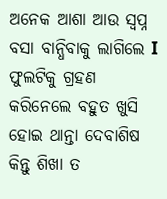ଅନେକ ଆଶା ଆଉ ସ୍ଵପ୍ନ ବସା ବାନ୍ଧିବାକୁ ଲାଗିଲେ I ଫୁଲଟିକୁ ଗ୍ରହଣ କରିନେଲେ ବହୁତ ଖୁସି ହୋଇ ଥାନ୍ତା ଦେବାଶିଷ କିନ୍ତୁ ଶିଖା ତ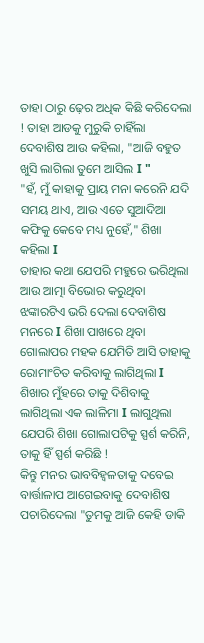ତାହା ଠାରୁ ଢ଼େର ଅଧିକ କିଛି କରିଦେଲା ! ତାହା ଆଡକୁ ମୁରୁକି ଚାହିଁଲା ଦେବାଶିଷ ଆଉ କହିଲା, "ଆଜି ବହୁତ ଖୁସି ଲାଗିଲା ତୁମେ ଆସିଲ I "
"ହଁ, ମୁଁ କାହାକୁ ପ୍ରାୟ ମନା କରେନି ଯଦି ସମୟ ଥାଏ, ଆଉ ଏତେ ସୁଆଦିଆ କଫିକୁ କେବେ ମଧ୍ୟ ନୁହେଁ," ଶିଖା କହିଲା I
ତାହାର କଥା ଯେପରି ମହୁରେ ଭରିଥିଲା ଆଉ ଆତ୍ମା ବିଭୋର କରୁଥିବା ଝଙ୍କାରଟିଏ ଭରି ଦେଲା ଦେବାଶିଷ ମନରେ I ଶିଖା ପାଖରେ ଥିବା ଗୋଲାପର ମହକ ଯେମିତି ଆସି ତାହାକୁ ରୋମାଂଚିତ କରିବାକୁ ଲାଗିଥିଲା I ଶିଖାର ମୁଁହରେ ତାକୁ ଦିଶିବାକୁ ଲାଗିଥିଲା ଏକ ଲାଳିମା I ଲାଗୁଥିଲା ଯେପରି ଶିଖା ଗୋଲାପଟିକୁ ସ୍ପର୍ଶ କରିନି, ତାକୁ ହିଁ ସ୍ପର୍ଶ କରିଛି !
କିନ୍ତୁ ମନର ଭାବବିହ୍ଵଳତାକୁ ଦବେଇ ବାର୍ତ୍ତାଳାପ ଆଗେଇବାକୁ ଦେବାଶିଷ ପଚାରିଦେଲା "ତୁମକୁ ଆଜି କେହି ଡାକି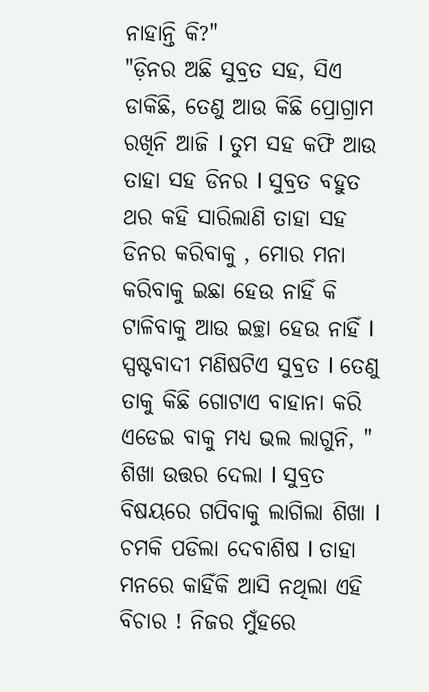ନାହାନ୍ତି କି?"
"ଡ଼ିନର ଅଛି ସୁବ୍ରତ ସହ, ସିଏ ଡାକିଛି, ତେଣୁ ଆଉ କିଛି ପ୍ରୋଗ୍ରାମ ରଖିନି ଆଜି I ତୁମ ସହ କଫି ଆଉ ତାହା ସହ ଡିନର I ସୁବ୍ରତ ବହୁତ ଥର କହି ସାରିଲାଣି ତାହା ସହ ଡିନର କରିବାକୁ , ମୋର ମନା କରିବାକୁ ଇଛା ହେଉ ନାହିଁ କି ଟାଳିବାକୁ ଆଉ ଇଚ୍ଛା ହେଉ ନାହିଁ I ସ୍ପଷ୍ଟବାଦୀ ମଣିଷଟିଏ ସୁବ୍ରତ I ତେଣୁ ତାକୁ କିଛି ଗୋଟାଏ ବାହାନା କରି ଏଡେଇ ବାକୁ ମଧ୍ୟ ଭଲ ଲାଗୁନି, " ଶିଖା ଉତ୍ତର ଦେଲା I ସୁବ୍ରତ ବିଷୟରେ ଗପିବାକୁ ଲାଗିଲା ଶିଖା I
ଚମକି ପଡିଲା ଦେବାଶିଷ I ତାହା ମନରେ କାହିଁକି ଆସି ନଥିଲା ଏହି ବିଚାର ! ନିଜର ମୁଁହରେ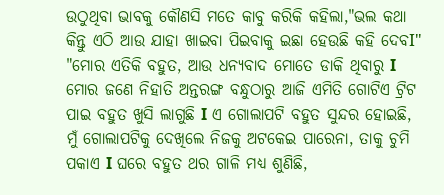ଉଠୁଥିବା ଭାବକୁ କୌଣସି ମତେ କାବୁ କରିକି କହିଲା,"ଭଲ କଥା କିନ୍ତୁ ଏଠି ଆଉ ଯାହା ଖାଇବା ପିଇବାକୁ ଇଛା ହେଉଛି କହି ଦେବI"
"ମୋର ଏତିକି ବହୁତ, ଆଉ ଧନ୍ୟବାଦ ମୋତେ ଡାକି ଥିବାରୁ I ମୋର ଜଣେ ନିହାତି ଅନ୍ତରଙ୍ଗ ବନ୍ଧୁଠାରୁ ଆଜି ଏମିତି ଗୋଟିଏ ଟ୍ରିଟ ପାଇ ବହୁତ ଖୁସି ଲାଗୁଛି I ଏ ଗୋଲାପଟି ବହୁତ ସୁନ୍ଦର ହୋଇଛି, ମୁଁ ଗୋଲାପଟିକୁ ଦେଖିଲେ ନିଜକୁ ଅଟକେଇ ପାରେନା, ତାକୁ ଚୁମି ପକାଏ I ଘରେ ବହୁତ ଥର ଗାଳି ମଧ୍ୟ ଶୁଣିଛି,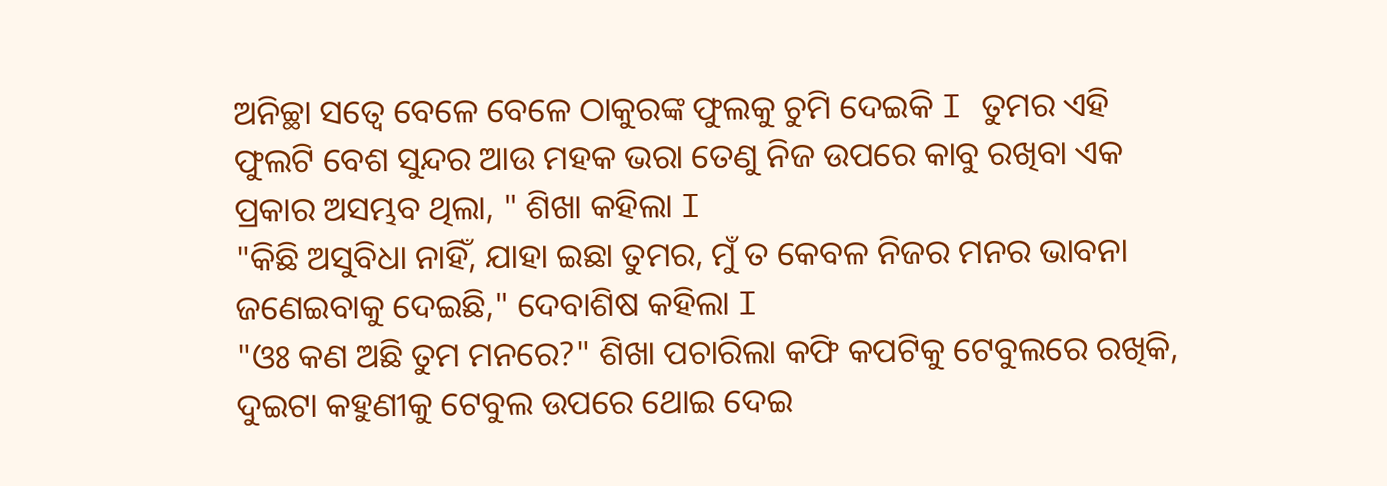ଅନିଚ୍ଛା ସତ୍ଵେ ବେଳେ ବେଳେ ଠାକୁରଙ୍କ ଫୁଲକୁ ଚୁମି ଦେଇକି I ତୁମର ଏହି ଫୁଲଟି ବେଶ ସୁନ୍ଦର ଆଉ ମହକ ଭରା ତେଣୁ ନିଜ ଉପରେ କାବୁ ରଖିବା ଏକ ପ୍ରକାର ଅସମ୍ଭବ ଥିଲା, " ଶିଖା କହିଲା I
"କିଛି ଅସୁବିଧା ନାହିଁ, ଯାହା ଇଛା ତୁମର, ମୁଁ ତ କେବଳ ନିଜର ମନର ଭାବନା ଜଣେଇବାକୁ ଦେଇଛି," ଦେବାଶିଷ କହିଲା I
"ଓଃ କଣ ଅଛି ତୁମ ମନରେ?" ଶିଖା ପଚାରିଲା କଫି କପଟିକୁ ଟେବୁଲରେ ରଖିକି, ଦୁଇଟା କହୁଣୀକୁ ଟେବୁଲ ଉପରେ ଥୋଇ ଦେଇ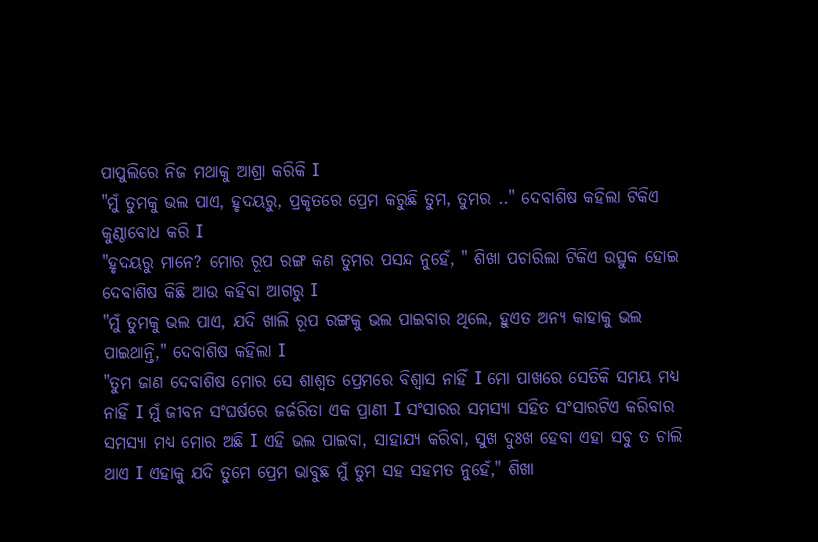ପାପୁଲିରେ ନିଜ ମଥାକୁ ଆଶ୍ରା କରିକି I
"ମୁଁ ତୁମକୁ ଭଲ ପାଏ, ହୃଦୟରୁ, ପ୍ରକୃତରେ ପ୍ରେମ କରୁଛି ତୁମ, ତୁମର .." ଦେବାଶିଷ କହିଲା ଟିକିଏ କୁଣ୍ଠାବୋଧ କରି I
"ହୃଦୟରୁ ମାନେ? ମୋର ରୂପ ରଙ୍ଗ କଣ ତୁମର ପସନ୍ଦ ନୁହେଁ, " ଶିଖା ପଚାରିଲା ଟିକିଏ ଉତ୍ସୁକ ହୋଇ ଦେବାଶିଷ କିଛି ଆଉ କହିବା ଆଗରୁ I
"ମୁଁ ତୁମକୁ ଭଲ ପାଏ, ଯଦି ଖାଲି ରୂପ ରଙ୍ଗକୁ ଭଲ ପାଇବାର ଥିଲେ, ହୁଏତ ଅନ୍ୟ କାହାକୁ ଭଲ ପାଇଥାନ୍ତି," ଦେବାଶିଷ କହିଲା I
"ତୁମ ଜାଣ ଦେବାଶିଷ ମୋର ସେ ଶାଶ୍ଵତ ପ୍ରେମରେ ବିଶ୍ଵାସ ନାହିଁ I ମୋ ପାଖରେ ସେତିକି ସମୟ ମଧ୍ୟ ନାହିଁ I ମୁଁ ଜୀବନ ସଂଘର୍ଷରେ ଜର୍ଜରିତା ଏକ ପ୍ରାଣୀ I ସଂସାରର ସମସ୍ୟା ସହିତ ସଂସାରଟିଏ କରିବାର ସମସ୍ୟା ମଧ୍ୟ ମୋର ଅଛି I ଏହି ଭଲ ପାଇବା, ସାହାଯ୍ୟ କରିବା, ସୁଖ ଦୁଃଖ ହେବା ଏହା ସବୁ ତ ଚାଲି ଥାଏ I ଏହାକୁ ଯଦି ତୁମେ ପ୍ରେମ ଭାବୁଛ ମୁଁ ତୁମ ସହ ସହମତ ନୁହେଁ," ଶିଖା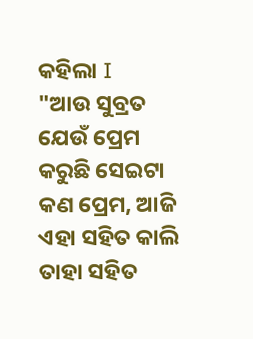କହିଲା I
"ଆଉ ସୁବ୍ରତ ଯେଉଁ ପ୍ରେମ କରୁଛି ସେଇଟା କଣ ପ୍ରେମ, ଆଜି ଏହା ସହିତ କାଲି ତାହା ସହିତ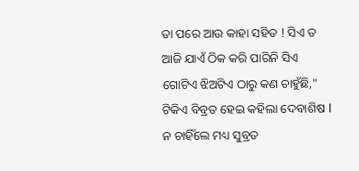ତା ପରେ ଆଉ କାହା ସହିତ ! ସିଏ ତ ଆଜି ଯାଏଁ ଠିକ କରି ପାରିନି ସିଏ ଗୋଟିଏ ଝିଅଟିଏ ଠାରୁ କଣ ଚାହୁଁଛି," ଟିକିଏ ବିବ୍ରତ ହେଇ କହିଲା ଦେବାଶିଷ I ନ ଚାହିଁଲେ ମଧ୍ୟ ସୁବ୍ରତ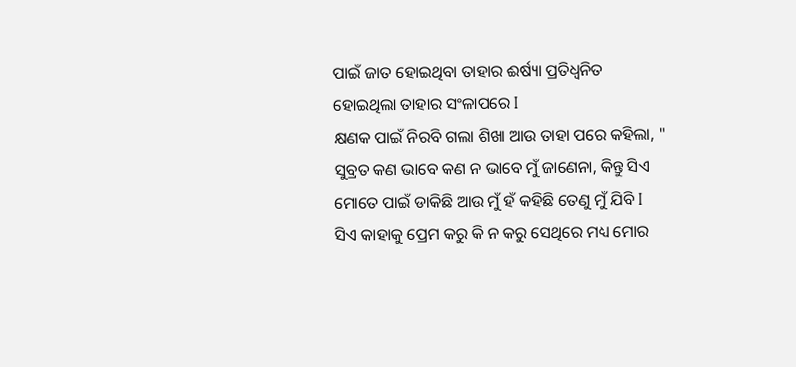ପାଇଁ ଜାତ ହୋଇଥିବା ତାହାର ଈର୍ଷ୍ୟା ପ୍ରତିଧ୍ଵନିତ ହୋଇଥିଲା ତାହାର ସଂଳାପରେ I
କ୍ଷଣକ ପାଇଁ ନିରବି ଗଲା ଶିଖା ଆଉ ତାହା ପରେ କହିଲା, " ସୁବ୍ରତ କଣ ଭାବେ କଣ ନ ଭାବେ ମୁଁ ଜାଣେନା, କିନ୍ତୁ ସିଏ ମୋତେ ପାଇଁ ଡାକିଛି ଆଉ ମୁଁ ହଁ କହିଛି ତେଣୁ ମୁଁ ଯିବି I ସିଏ କାହାକୁ ପ୍ରେମ କରୁ କି ନ କରୁ ସେଥିରେ ମଧ୍ୟ ମୋର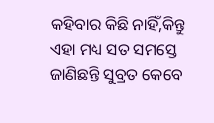କହିବାର କିଛି ନାହିଁ,କିନ୍ତୁ ଏହା ମଧ୍ୟ ସତ ସମସ୍ତେ ଜାଣିଛନ୍ତି ସୁବ୍ରତ କେବେ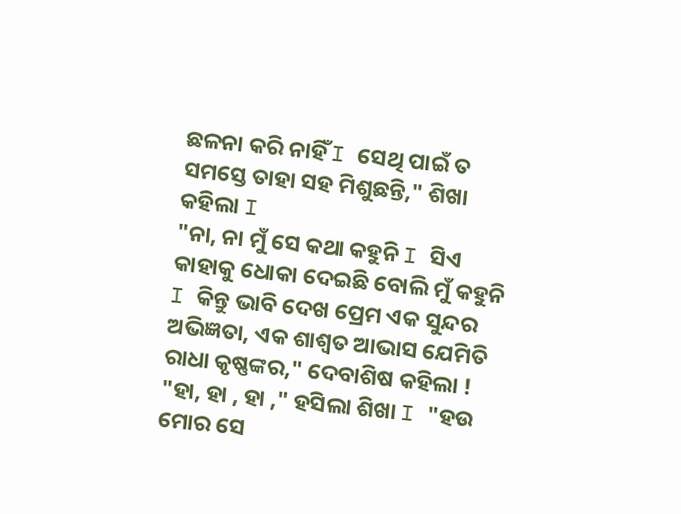ଛଳନା କରି ନାହିଁ I ସେଥି ପାଇଁ ତ ସମସ୍ତେ ତାହା ସହ ମିଶୁଛନ୍ତି," ଶିଖା କହିଲା I
"ନା, ନା ମୁଁ ସେ କଥା କହୁନି I ସିଏ କାହାକୁ ଧୋକା ଦେଇଛି ବୋଲି ମୁଁ କହୁନି I କିନ୍ତୁ ଭାବି ଦେଖ ପ୍ରେମ ଏକ ସୁନ୍ଦର ଅଭିଜ୍ଞତା, ଏକ ଶାଶ୍ଵତ ଆଭାସ ଯେମିତି ରାଧା କୃଷ୍ଣଙ୍କର," ଦେବାଶିଷ କହିଲା !
"ହା, ହା , ହା ," ହସିଲା ଶିଖା I "ହଉ ମୋର ସେ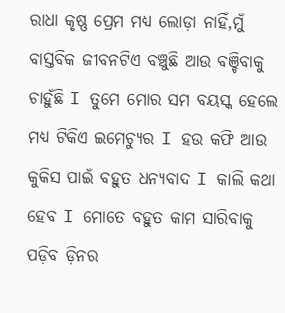ରାଧା କୃଷ୍ଣ ପ୍ରେମ ମଧ୍ୟ ଲୋଡ଼ା ନାହିଁ,ମୁଁ ବାସ୍ତବିକ ଜୀବନଟିଏ ବଞ୍ଚୁଛି ଆଉ ବଞ୍ଚିବାକୁ ଚାହୁଁଛି I ତୁମେ ମୋର ସମ ବୟସ୍କ ହେଲେ ମଧ୍ୟ ଟିକିଏ ଇମେଚ୍ୟୁର I ହଉ କଫି ଆଉ କୁକିସ ପାଇଁ ବହୁତ ଧନ୍ୟବାଦ I କାଲି କଥା ହେବ I ମୋତେ ବହୁତ କାମ ସାରିବାକୁ ପଡ଼ିବ ଡ଼ିନର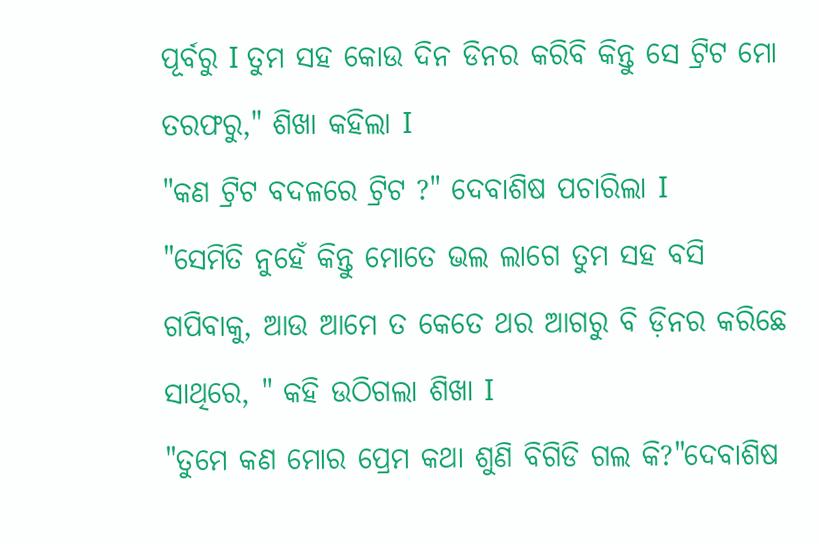ପୂର୍ବରୁ I ତୁମ ସହ କୋଉ ଦିନ ଡିନର କରିବି କିନ୍ତୁ ସେ ଟ୍ରିଟ ମୋ ତରଫରୁ," ଶିଖା କହିଲା I
"କଣ ଟ୍ରିଟ ବଦଳରେ ଟ୍ରିଟ ?" ଦେବାଶିଷ ପଚାରିଲା I
"ସେମିତି ନୁହେଁ କିନ୍ତୁ ମୋତେ ଭଲ ଲାଗେ ତୁମ ସହ ବସି ଗପିବାକୁ, ଆଉ ଆମେ ତ କେତେ ଥର ଆଗରୁ ବି ଡ଼ିନର କରିଛେ ସାଥିରେ, " କହି ଉଠିଗଲା ଶିଖା I
"ତୁମେ କଣ ମୋର ପ୍ରେମ କଥା ଶୁଣି ବିଗିଡି ଗଲ କି?"ଦେବାଶିଷ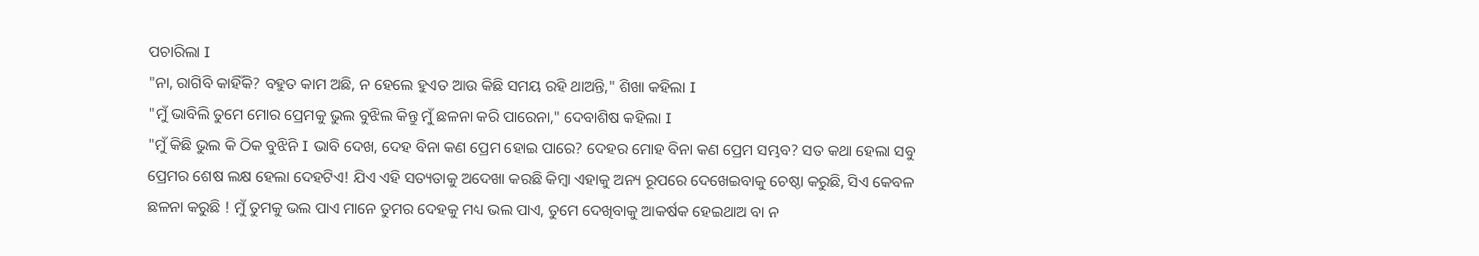ପଚାରିଲା I
"ନା, ରାଗିବି କାହିଁକି? ବହୁତ କାମ ଅଛି, ନ ହେଲେ ହୁଏତ ଆଉ କିଛି ସମୟ ରହି ଥାଅନ୍ତି," ଶିଖା କହିଲା I
"ମୁଁ ଭାବିଲି ତୁମେ ମୋର ପ୍ରେମକୁ ଭୁଲ ବୁଝିଲ କିନ୍ତୁ ମୁଁ ଛଳନା କରି ପାରେନା," ଦେବାଶିଷ କହିଲା I
"ମୁଁ କିଛି ଭୁଲ କି ଠିକ ବୁଝିନି I ଭାବି ଦେଖ, ଦେହ ବିନା କଣ ପ୍ରେମ ହୋଇ ପାରେ? ଦେହର ମୋହ ବିନା କଣ ପ୍ରେମ ସମ୍ଭବ? ସତ କଥା ହେଲା ସବୁ ପ୍ରେମର ଶେଷ ଲକ୍ଷ ହେଲା ଦେହଟିଏ! ଯିଏ ଏହି ସତ୍ୟତାକୁ ଅଦେଖା କରଛି କିମ୍ବା ଏହାକୁ ଅନ୍ୟ ରୂପରେ ଦେଖେଇବାକୁ ଚେଷ୍ଠା କରୁଛି, ସିଏ କେବଳ ଛଳନା କରୁଛି ! ମୁଁ ତୁମକୁ ଭଲ ପାଏ ମାନେ ତୁମର ଦେହକୁ ମଧ୍ୟ ଭଲ ପାଏ, ତୁମେ ଦେଖିବାକୁ ଆକର୍ଷକ ହେଇଥାଅ ବା ନ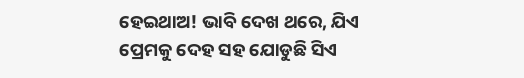ହେଇଥାଅ! ଭାବି ଦେଖ ଥରେ, ଯିଏ ପ୍ରେମକୁ ଦେହ ସହ ଯୋଡୁଛି ସିଏ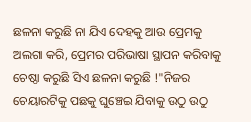ଛଳନା କରୁଛି ନା ଯିଏ ଦେହକୁ ଆଉ ପ୍ରେମକୁ ଅଲଗା କରି, ପ୍ରେମର ପରିଭାଷା ସ୍ଥାପନ କରିବାକୁ ଚେଷ୍ଠା କରୁଛି ସିଏ ଛଳନା କରୁଛି !"ନିଜର ଚେୟାରଟିକୁ ପଛକୁ ଘୁଞ୍ଚେଇ ଯିବାକୁ ଉଠୁ ଉଠୁ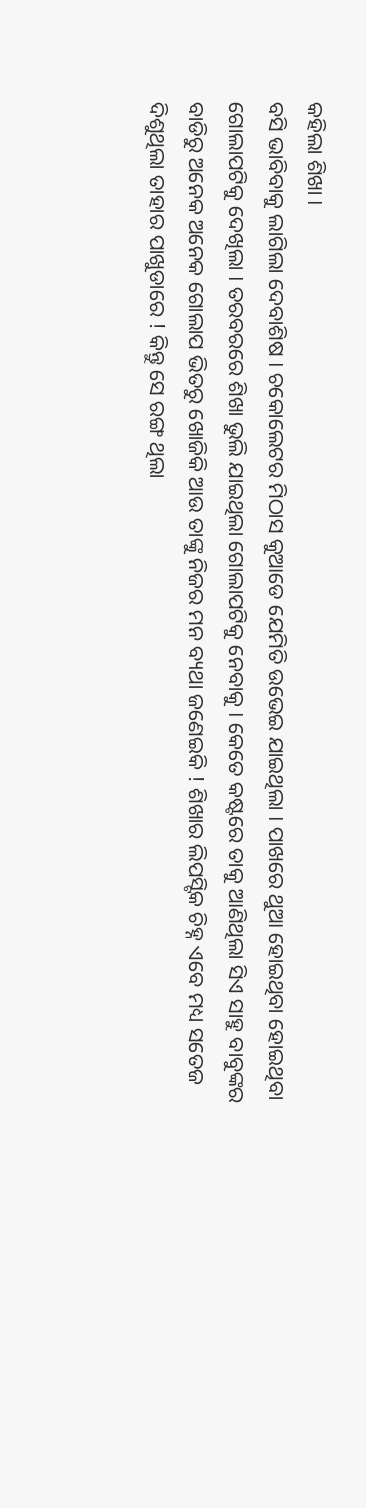କହିଲା ଶିଖା I
ବସି ଭାବିବାକୁ ଲାଗିଲା ଦେବାଶିଷ I ଚକୋଲେଟର ମିଠାସ କୁଆଡେ ଯେମିତି ଉଭେଇ ଯାଇଥିଲା I ପାଖରେ ଥୁଆ ହୋଇଥିବା ହୋଇଥିବା ଗୋଲାପଟିକୁ ଦେଖିଲା I ତରବରରେ ଶିଖା ଭୁଲି ଯାଇଥିଲା ଗୋଲାପଟିକୁ ନେବାକୁ I କେତେ କଷ୍ଟରେ ତାକୁ ଆଣିଥିଲା ସିଏ ସାହୁ ବାବୁଙ୍କର ବାଡିରୁ ଅନେକ ଅନେକ ଗୋଲାପ ଭିତରୁ ଖୋଜିକି ଆଉ ତାଙ୍କୁ ନିଜର ମନ ବ୍ୟଥା ଜଣେଇକି ! ଶିଖାର ଲିପସ୍ଟିକ ଚିହ୍ନ ଏବେ ମଧ୍ୟ ସତେଜ ଦିଶୁଥିଲା ତାହାର ପାଖୁଡାରେ ! କିନ୍ତୁ ସେ ରଙ୍ଗ ଥିଲା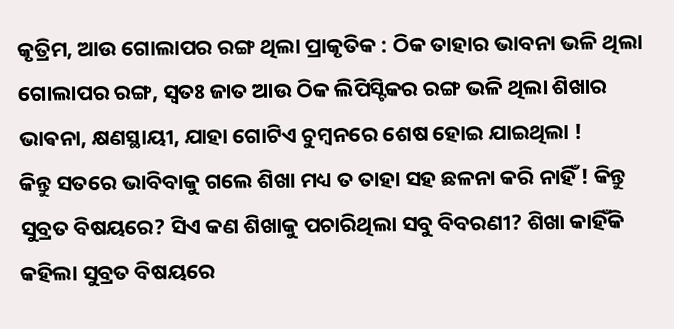କୃତ୍ରିମ, ଆଉ ଗୋଲାପର ରଙ୍ଗ ଥିଲା ପ୍ରାକୃତିକ : ଠିକ ତାହାର ଭାବନା ଭଳି ଥିଲା ଗୋଲାପର ରଙ୍ଗ, ସ୍ଵତଃ ଜାତ ଆଉ ଠିକ ଲିପିସ୍ଟିକର ରଙ୍ଗ ଭଳି ଥିଲା ଶିଖାର ଭାଵନା, କ୍ଷଣସ୍ଥାୟୀ, ଯାହା ଗୋଟିଏ ଚୁମ୍ବନରେ ଶେଷ ହୋଇ ଯାଇଥିଲା !
କିନ୍ତୁ ସତରେ ଭାବିବାକୁ ଗଲେ ଶିଖା ମଧ୍ୟ ତ ତାହା ସହ ଛଳନା କରି ନାହିଁ ! କିନ୍ତୁ ସୁବ୍ରତ ବିଷୟରେ? ସିଏ କଣ ଶିଖାକୁ ପଚାରିଥିଲା ସବୁ ବିବରଣୀ? ଶିଖା କାହିଁକି କହିଲା ସୁବ୍ରତ ବିଷୟରେ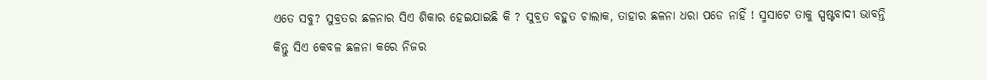ଏତେ ସବୁ? ସୁବ୍ରତର ଛଳନାର ସିଏ ଶିକାର ହେଇଯାଇଛି କି ? ସୁବ୍ରତ ବହୁତ ଚାଲାକ, ତାହାର ଛଳନା ଧରା ପଡେ ନାହିଁ ! ସ୍ମସାଟେ ତାକୁ ସ୍ପଷ୍ଟବାଦୀ ଭାବନ୍ତି କିନ୍ତୁ ସିଏ କେବଳ ଛଳନା କରେ ନିଜର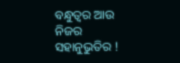ବନ୍ଧୁତ୍ଵର ଆଉ ନିଜର ସହାନୁଭୁତିର !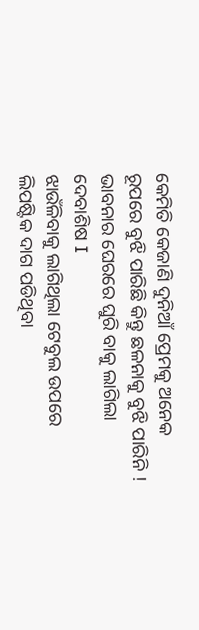କେମିତି କେଜାଣି ଦୁନିଆଁ ପ୍ରେମକୁ ଅନେକ ରୂପରେ ବୁଝି ପାରିଛି କିନ୍ତୁ ଛଳନାକୁ ବୁଝି ପାରିନି ! ଭାବନାର ଘେରରେ ଘୁରି ବାକୁ ଲାଗିଲା ଦେବାଶିଷ I
ଝାଉଁଳିବାକୁ ଲାଗିଥିଲା ଟେବୁଲ ଉପରେ ଲିପଷ୍ଟିକ ଦାଗ ପଡିଥିବା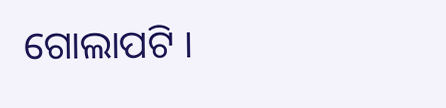ଗୋଲାପଟି ।